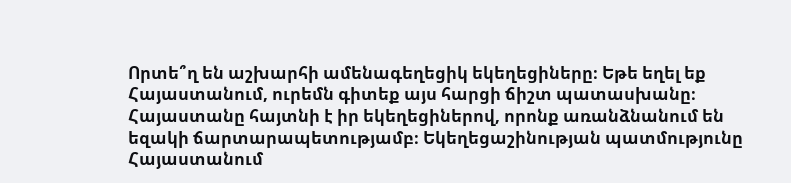Որտե՞ղ են աշխարհի ամենագեղեցիկ եկեղեցիները։ Եթե եղել եք Հայաստանում, ուրեմն գիտեք այս հարցի ճիշտ պատասխանը։
Հայաստանը հայտնի է իր եկեղեցիներով, որոնք առանձնանում են եզակի ճարտարապետությամբ։ Եկեղեցաշինության պատմությունը Հայաստանում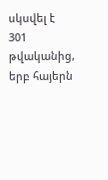սկսվել է 301 թվականից, երբ հայերն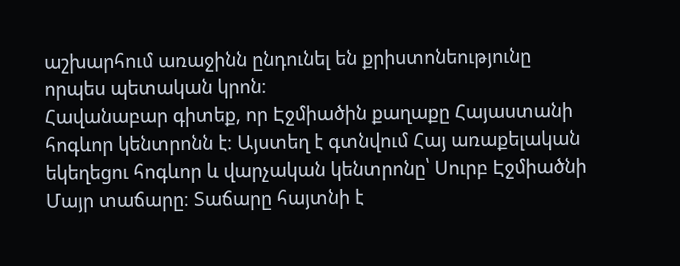աշխարհում առաջինն ընդունել են քրիստոնեությունը որպես պետական կրոն։
Հավանաբար գիտեք, որ Էջմիածին քաղաքը Հայաստանի հոգևոր կենտրոնն է։ Այստեղ է գտնվում Հայ առաքելական եկեղեցու հոգևոր և վարչական կենտրոնը՝ Սուրբ Էջմիածնի Մայր տաճարը։ Տաճարը հայտնի է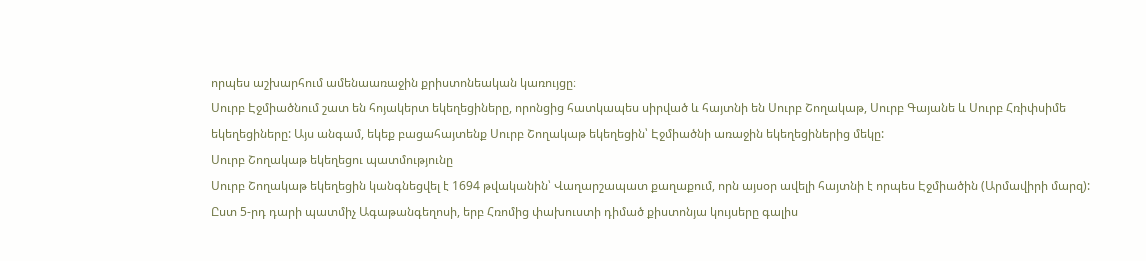որպես աշխարհում ամենաառաջին քրիստոնեական կառույցը։
Սուրբ Էջմիածնում շատ են հոյակերտ եկեղեցիները, որոնցից հատկապես սիրված և հայտնի են Սուրբ Շողակաթ, Սուրբ Գայանե և Սուրբ Հռիփսիմե եկեղեցիները: Այս անգամ, եկեք բացահայտենք Սուրբ Շողակաթ եկեղեցին՝ Էջմիածնի առաջին եկեղեցիներից մեկը:
Սուրբ Շողակաթ եկեղեցու պատմությունը
Սուրբ Շողակաթ եկեղեցին կանգնեցվել է 1694 թվականին՝ Վաղարշապատ քաղաքում, որն այսօր ավելի հայտնի է որպես Էջմիածին (Արմավիրի մարզ):
Ըստ 5-րդ դարի պատմիչ Ագաթանգեղոսի, երբ Հռոմից փախուստի դիմած քիստոնյա կույսերը գալիս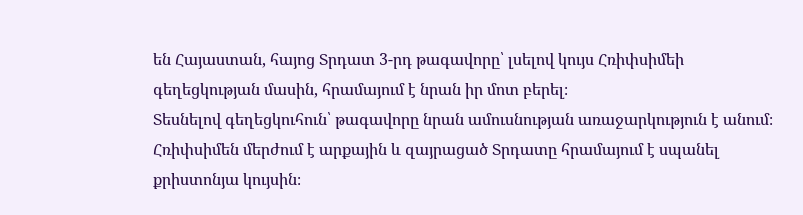են Հայաստան, հայոց Տրդատ 3-րդ թագավորը՝ լսելով կույս Հռիփսիմեի գեղեցկության մասին, հրամայում է նրան իր մոտ բերել։
Տեսնելով գեղեցկուհուն՝ թագավորը նրան ամուսնության առաջարկություն է անում։ Հռիփսիմեն մերժում է արքային և զայրացած Տրդատը հրամայում է սպանել քրիստոնյա կույսին։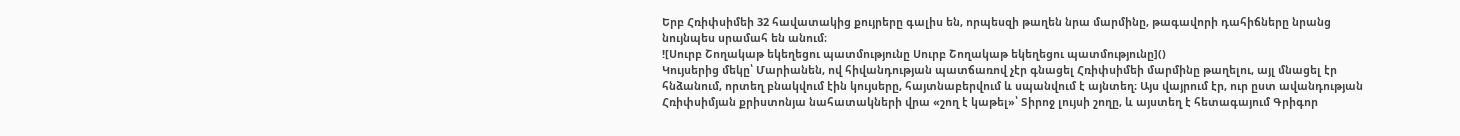Երբ Հռիփսիմեի 32 հավատակից քույրերը գալիս են, որպեսզի թաղեն նրա մարմինը, թագավորի դահիճները նրանց նույնպես սրամահ են անում։
![Սուրբ Շողակաթ եկեղեցու պատմությունը Սուրբ Շողակաթ եկեղեցու պատմությունը]()
Կույսերից մեկը՝ Մարիանեն, ով հիվանդության պատճառով չէր գնացել Հռիփսիմեի մարմինը թաղելու, այլ մնացել էր հնձանում, որտեղ բնակվում էին կույսերը, հայտնաբերվում և սպանվում է այնտեղ։ Այս վայրում էր, ուր ըստ ավանդության Հռիփսիմյան քրիստոնյա նահատակների վրա «շող է կաթել»՝ Տիրոջ լույսի շողը, և այստեղ է հետագայում Գրիգոր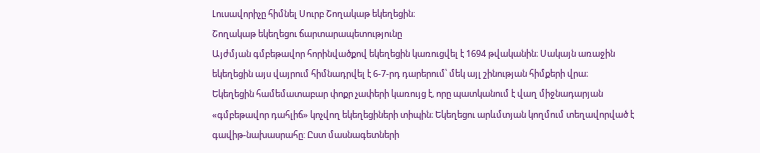Լուսավորիչը հիմնել Սուրբ Շողակաթ եկեղեցին։
Շողակաթ եկեղեցու ճարտարապետությունը
Այժմյան գմբեթավոր հորինվածքով եկեղեցին կառուցվել է 1694 թվականին։ Սակայն առաջին եկեղեցին այս վայրում հիմնադրվել է 6-7-րդ դարերում՝ մեկ այլ շինության հիմքերի վրա։
Եկեղեցին համեմատաբար փոքր չափերի կառույց է, որը պատկանում է վաղ միջնադարյան «գմբեթավոր դահլիճ» կոչվող եկեղեցիների տիպին։ Եկեղեցու արևմտյան կողմում տեղավորված է գավիթ-նախասրահը: Ըստ մասնագետների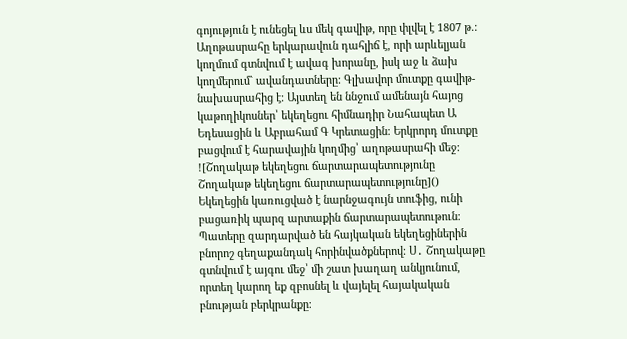գոյություն է ունեցել ևս մեկ գավիթ, որը փլվել է 1807 թ.:
Աղոթասրահը երկարավուն դահլիճ է, որի արևելյան կողմում գտնվում է ավագ խորանը, իսկ աջ և ձախ կողմերում` ավանդատները: Գլխավոր մուտքը գավիթ-նախասրահից է։ Այստեղ են ննջում ամենայն հայոց կաթողիկոսներ՝ եկեղեցու հիմնադիր Նահապետ Ա Եդեսացին և Աբրահամ Գ Կրետացին։ Երկրորդ մուտքը բացվում է հարավային կողմից՝ աղոթասրահի մեջ:
![Շողակաթ եկեղեցու ճարտարապետությունը Շողակաթ եկեղեցու ճարտարապետությունը]()
Եկեղեցին կառուցված է նարնջագույն տուֆից, ունի բացառիկ պարզ արտաքին ճարտարապետութուն։ Պատերը զարդարված են հայկական եկեղեցիներին բնորոշ գեղաքանդակ հորինվածքներով։ Ս․ Շողակաթը գտնվում է այգու մեջ՝ մի շատ խաղաղ անկյունում, որտեղ կարող եք զբոսնել և վայելել հայակական բնության բերկրանքը։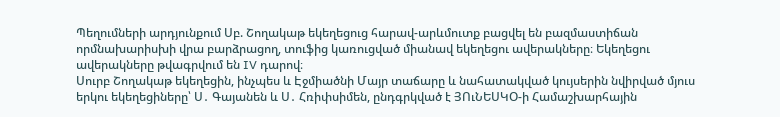Պեղումների արդյունքում Սբ. Շողակաթ եկեղեցուց հարավ-արևմուտք բացվել են բազմաստիճան որմնախարիսխի վրա բարձրացող, տուֆից կառուցված միանավ եկեղեցու ավերակները։ Եկեղեցու ավերակները թվագրվում են IV դարով։
Սուրբ Շողակաթ եկեղեցին, ինչպես և Էջմիածնի Մայր տաճարը և նահատակված կույսերին նվիրված մյուս երկու եկեղեցիները՝ Ս․ Գայանեն և Ս․ Հռիփսիմեն, ընդգրկված է ՅՈւՆԵՍԿՕ-ի Համաշխարհային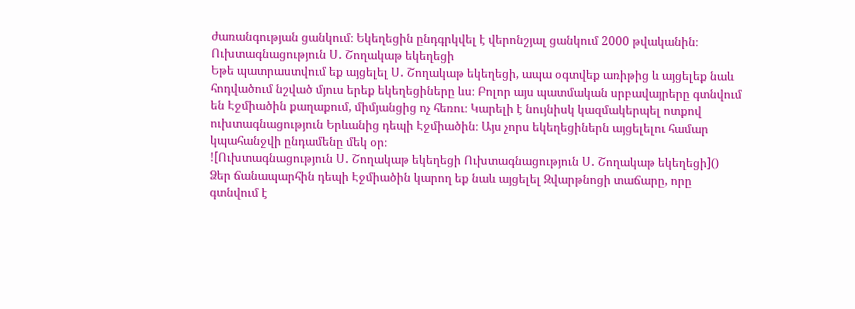ժառանգության ցանկում։ Եկեղեցին ընդգրկվել է վերոնշյալ ցանկում 2000 թվականին։
Ուխտագնացություն Ս․ Շողակաթ եկեղեցի
Եթե պատրաստվում եք այցելել Ս․ Շողակաթ եկեղեցի, ապա օգտվեք առիթից և այցելեք նաև հոդվածում նշված մյուս երեք եկեղեցիները ևս։ Բոլոր այս պատմական սրբավայրերը գտնվում են Էջմիածին քաղաքում, միմյանցից ոչ հեռու։ Կարելի է նույնիսկ կազմակերպել ոտքով ուխտագնացություն Երևանից դեպի Էջմիածին։ Այս չորս եկեղեցիներն այցելելու համար կպահանջվի ընդամենը մեկ օր։
![Ուխտագնացություն Ս․ Շողակաթ եկեղեցի Ուխտագնացություն Ս․ Շողակաթ եկեղեցի]()
Ձեր ճանապարհին դեպի Էջմիածին կարող եք նաև այցելել Զվարթնոցի տաճարը, որը գտնվում է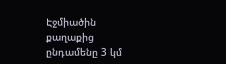Էջմիածին քաղաքից ընդամենը 3 կմ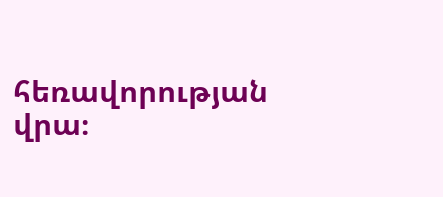հեռավորության վրա։